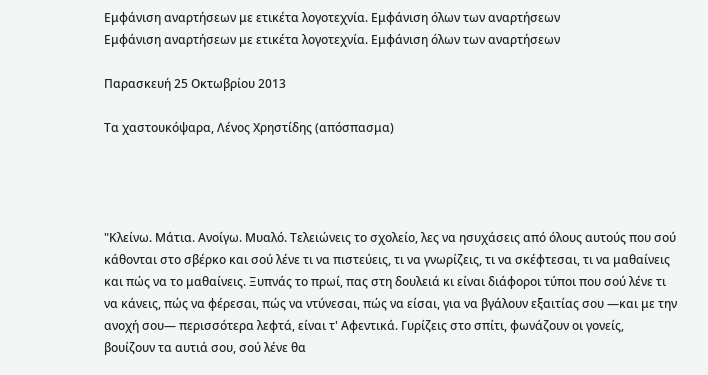Εμφάνιση αναρτήσεων με ετικέτα λογοτεχνία. Εμφάνιση όλων των αναρτήσεων
Εμφάνιση αναρτήσεων με ετικέτα λογοτεχνία. Εμφάνιση όλων των αναρτήσεων

Παρασκευή 25 Οκτωβρίου 2013

Τα χαστουκόψαρα, Λένος Χρηστίδης (απόσπασμα)




"Κλείνω. Μάτια. Ανοίγω. Μυαλό. Τελειώνεις το σχολείο, λες να ησυχάσεις από όλους αυτούς που σού κάθονται στο σβέρκο και σού λένε τι να πιστεύεις, τι να γνωρίζεις, τι να σκέφτεσαι, τι να μαθαίνεις και πώς να το μαθαίνεις. Ξυπνάς το πρωί, πας στη δουλειά κι είναι διάφοροι τύποι που σού λένε τι να κάνεις, πώς να φέρεσαι, πώς να ντύνεσαι, πώς να είσαι, για να βγάλουν εξαιτίας σου ―και με την ανοχή σου― περισσότερα λεφτά, είναι τ' Αφεντικά. Γυρίζεις στο σπίτι, φωνάζουν οι γονείς, βουίζουν τα αυτιά σου, σού λένε θα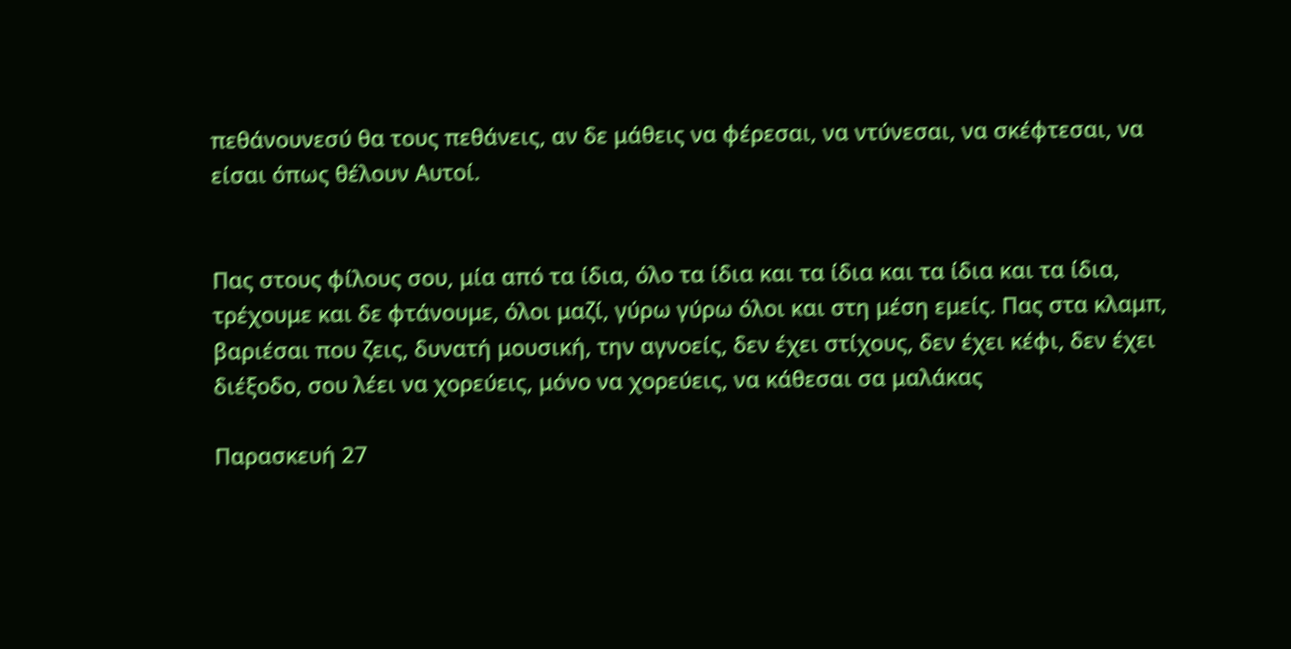πεθάνουνεσύ θα τους πεθάνεις, αν δε μάθεις να φέρεσαι, να ντύνεσαι, να σκέφτεσαι, να είσαι όπως θέλουν Αυτοί.


Πας στους φίλους σου, μία από τα ίδια, όλο τα ίδια και τα ίδια και τα ίδια και τα ίδια, τρέχουμε και δε φτάνουμε, όλοι μαζί, γύρω γύρω όλοι και στη μέση εμείς. Πας στα κλαμπ, βαριέσαι που ζεις, δυνατή μουσική, την αγνοείς, δεν έχει στίχους, δεν έχει κέφι, δεν έχει διέξοδο, σου λέει να χορεύεις, μόνο να χορεύεις, να κάθεσαι σα μαλάκας

Παρασκευή 27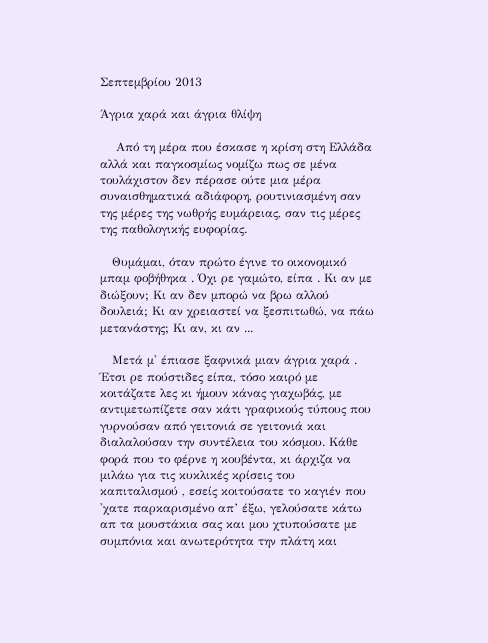Σεπτεμβρίου 2013

Άγρια χαρά και άγρια θλίψη

    Από τη μέρα που έσκασε η κρίση στη Ελλάδα αλλά και παγκοσμίως νομίζω πως σε μένα τουλάχιστον δεν πέρασε ούτε μια μέρα συναισθηματικά αδιάφορη, ρουτινιασμένη σαν της μέρες της νωθρής ευμάρειας, σαν τις μέρες της παθολογικής ευφορίας.

   Θυμάμαι, όταν πρώτο έγινε το οικονομικό μπαμ φοβήθηκα . Όχι ρε γαμώτο, είπα . Κι αν με διώξουν; Κι αν δεν μπορώ να βρω αλλού δουλειά; Κι αν χρειαστεί να ξεσπιτωθώ, να πάω μετανάστης; Κι αν, κι αν ...

   Μετά μ' έπιασε ξαφνικά μιαν άγρια χαρά . Έτσι ρε πούστιδες είπα, τόσο καιρό με κοιτάζατε λες κι ήμουν κάνας γιαχωβάς, με αντιμετωπίζετε σαν κάτι γραφικούς τύπους που γυρνούσαν από γειτονιά σε γειτονιά και διαλαλούσαν την συντέλεια του κόσμου. Κάθε φορά που το φέρνε η κουβέντα, κι άρχιζα να μιλάω για τις κυκλικές κρίσεις του καπιταλισμού , εσείς κοιτούσατε το καγιέν που 'χατε παρκαρισμένο απ’ έξω, γελούσατε κάτω απ τα μουστάκια σας και μου χτυπούσατε με συμπόνια και ανωτερότητα την πλάτη και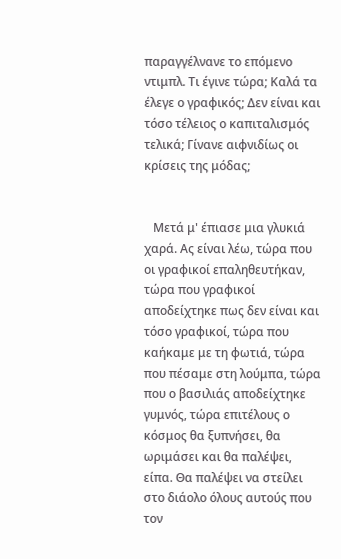παραγγέλνανε το επόμενο ντιμπλ. Τι έγινε τώρα; Καλά τα έλεγε ο γραφικός; Δεν είναι και τόσο τέλειος ο καπιταλισμός τελικά; Γίνανε αιφνιδίως οι κρίσεις της μόδας;


   Μετά μ' έπιασε μια γλυκιά χαρά. Ας είναι λέω, τώρα που οι γραφικοί επαληθευτήκαν, τώρα που γραφικοί αποδείχτηκε πως δεν είναι και τόσο γραφικοί, τώρα που καήκαμε με τη φωτιά, τώρα που πέσαμε στη λούμπα, τώρα που ο βασιλιάς αποδείχτηκε γυμνός, τώρα επιτέλους ο κόσμος θα ξυπνήσει, θα ωριμάσει και θα παλέψει, είπα. Θα παλέψει να στείλει στο διάολο όλους αυτούς που τον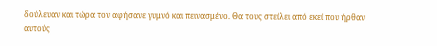δούλευαν και τώρα τον αφήσανε γυμνό και πεινασμένο. Θα τους στείλει από εκεί που ήρθαν αυτούς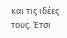και τις ιδέες τους. Έτσι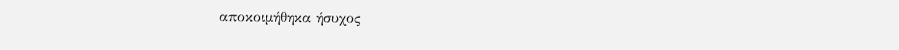αποκοιμήθηκα ήσυχος